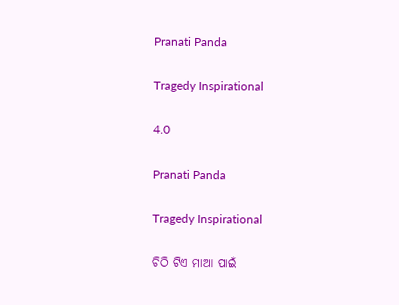Pranati Panda

Tragedy Inspirational

4.0

Pranati Panda

Tragedy Inspirational

ଚିଠି ଟିଏ ମାଆ ପାଇଁ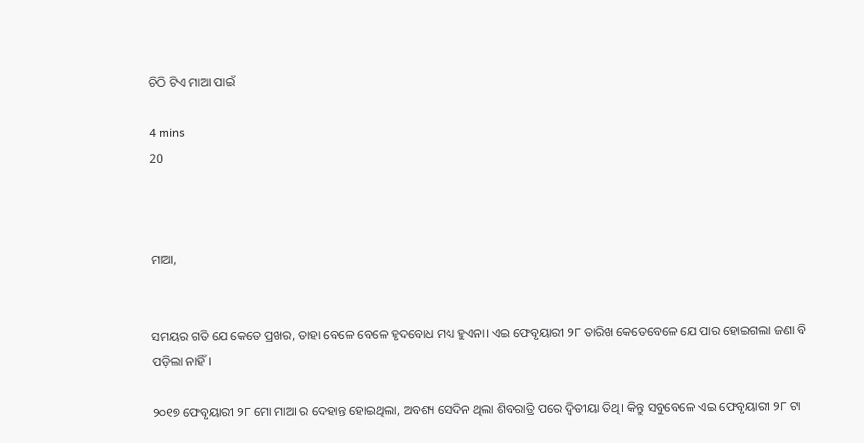ଚିଠି ଟିଏ ମାଆ ପାଇଁ

4 mins
20



ମାଆ,


ସମୟର ଗତି ଯେ କେତେ ପ୍ରଖର, ତାହା ବେଳେ ବେଳେ ହୃଦବୋଧ ମଧ୍ୟ ହୁଏନା। ଏଇ ଫେବୃୟାରୀ ୨୮ ତାରିଖ କେତେବେଳେ ଯେ ପାର ହୋଇଗଲା ଜଣା ବି ପଡ଼ିଲା ନାହିଁ।

୨୦୧୭ ଫେବୃୟାରୀ ୨୮ ମୋ ମାଆ ର ଦେହାନ୍ତ ହୋଇଥିଲା, ଅବଶ୍ୟ ସେଦିନ ଥିଲା ଶିବରାତ୍ରି ପରେ ଦ୍ଵିତୀୟା ତିଥି। କିନ୍ତୁ ସବୁବେଳେ ଏଇ ଫେବୃୟାରୀ ୨୮ ଟା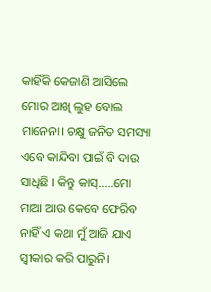କାହିଁକି କେଜାଣି ଆସିଲେ ମୋର ଆଖି ଲୁହ ବୋଲ ମାନେନା। ଚକ୍ଷୁ ଜନିତ ସମସ୍ୟା ଏବେ କାନ୍ଦିବା ପାଇଁ ବି ଦାଉ ସାଧିଛି । କିନ୍ତୁ କାସ୍.....ମୋ ମାଆ ଆଉ କେବେ ଫେରିବ ନାହିଁ ଏ କଥା ମୁଁ ଆଜି ଯାଏ ସ୍ବୀକାର କରି ପାରୁନି।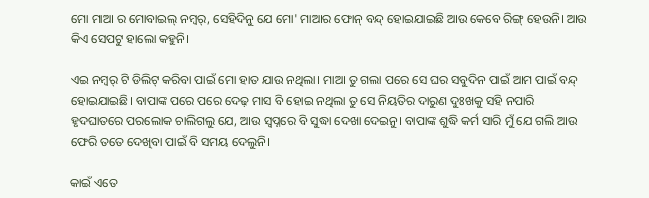ମୋ ମାଆ ର ମୋବାଇଲ୍ ନମ୍ବର୍, ସେହିଦିନୁ ଯେ ମୋ' ମାଆର ଫୋନ୍ ବନ୍ଦ୍ ହୋଇଯାଇଛି ଆଉ କେବେ ରିଙ୍ଗ୍ ହେଉନି। ଆଉ କିଏ ସେପଟୁ ହାଲୋ କହୁନି।

ଏଇ ନମ୍ବର୍ ଟି ଡିଲିଟ୍ କରିବା ପାଇଁ ମୋ ହାତ ଯାଉ ନଥିଲା। ମାଆ ତୁ ଗଲା ପରେ ସେ ଘର ସବୁଦିନ ପାଇଁ ଆମ ପାଇଁ ବନ୍ଦ୍ ହୋଇଯାଇଛି। ବାପାଙ୍କ ପରେ ପରେ ଦେଢ଼ ମାସ ବି ହୋଇ ନଥିଲା ତୁ ସେ ନିୟତିର ଦାରୁଣ ଦୁଃଖକୁ ସହି ନପାରି ହୃଦଘାତରେ ପରଲୋକ ଚାଲିଗଲୁ ଯେ, ଆଉ ସ୍ୱପ୍ନରେ ବି ସୁଦ୍ଧା ଦେଖା ଦେଇନୁ। ବାପାଙ୍କ ଶୁଦ୍ଧି କର୍ମ ସାରି ମୁଁ ଯେ ଗଲି ଆଉ ଫେରି ତତେ ଦେଖିବା ପାଇଁ ବି ସମୟ ଦେଲୁନି।

କାଇଁ ଏତେ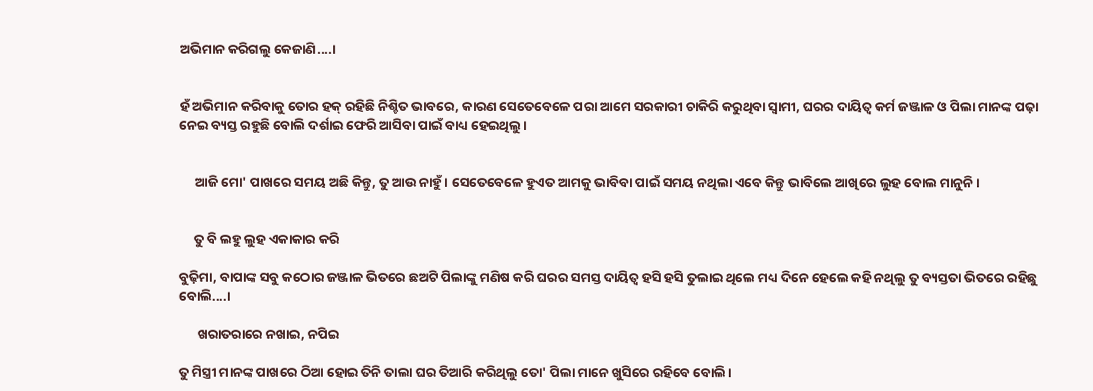ଅଭିମାନ କରିଗଲୁ କେଜାଣି....।


ହଁ ଅଭିମାନ କରିବାକୁ ତୋର ହକ୍ ରହିଛି ନିଶ୍ଚିତ ଭାବରେ, କାରଣ ସେତେବେଳେ ପରା ଆମେ ସରକାରୀ ଚାକିରି କରୁଥିବା ସ୍ବାମୀ, ଘରର ଦାୟିତ୍ଵ କର୍ମ ଜଞ୍ଜାଳ ଓ ପିଲା ମାନଙ୍କ ପଢ଼ା ନେଇ ବ୍ୟସ୍ତ ରହୁଛି ବୋଲି ଦର୍ଶାଇ ଫେରି ଆସିବା ପାଇଁ ବାଧ୍ୟ ହେଇଥିଲୁ।


     ଆଜି ମୋ' ପାଖରେ ସମୟ ଅଛି କିନ୍ତୁ, ତୁ ଆଉ ନାହୁଁ। ସେତେବେଳେ ହୁଏତ ଆମକୁ ଭାବିବା ପାଇଁ ସମୟ ନଥିଲା ଏବେ କିନ୍ତୁ ଭାବିଲେ ଆଖିରେ ଲୁହ ବୋଲ ମାନୁନି।


     ତୁ ବି ଲହୁ ଲୁହ ଏକାକାର କରି

ବୁଢ଼ିମା, ବାପାଙ୍କ ସବୁ କଠୋର ଜଞ୍ଜାଳ ଭିତରେ ଛଅଟି ପିଲାଙ୍କୁ ମଣିଷ କରି ଘରର ସମସ୍ତ ଦାୟିତ୍ବ ହସି ହସି ତୁଲାଇ ଥିଲେ ମଧ୍ୟ ଦିନେ ହେଲେ କହି ନଥିଲୁ ତୁ ବ୍ୟସ୍ତତା ଭିତରେ ରହିଛୁ ବୋଲି....।

      ଖରାତରାରେ ନଖାଇ, ନପିଇ

ତୁ ମିସ୍ତ୍ରୀ ମାନଙ୍କ ପାଖରେ ଠିଆ ହୋଇ ତିନି ତାଲା ଘର ତିଆରି କରିଥିଲୁ ତୋ' ପିଲା ମାନେ ଖୁସିରେ ରହିବେ ବୋଲି।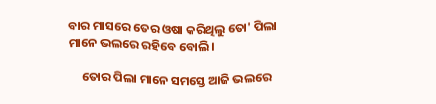ବାର ମାସରେ ତେର ଓଷା କରିଥିଲୁ ତୋ' ପିଲା ମାନେ ଭଲରେ ରହିବେ ବୋଲି।

     ତୋର ପିଲା ମାନେ ସମସ୍ତେ ଆଜି ଭଲରେ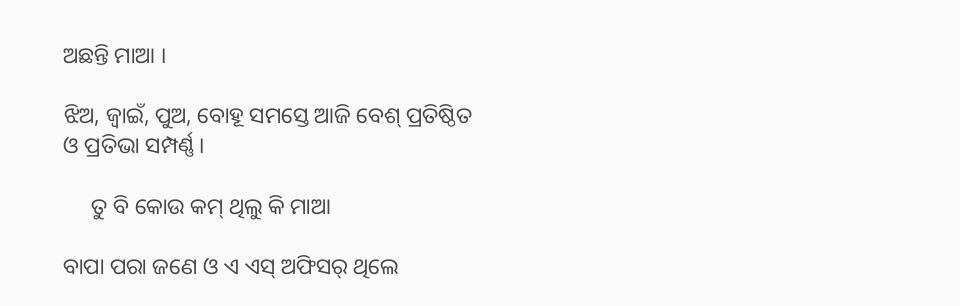ଅଛନ୍ତି ମାଆ ।

ଝିଅ, ଜ୍ବାଇଁ, ପୁଅ, ବୋହୂ ସମସ୍ତେ ଆଜି ବେଶ୍ ପ୍ରତିଷ୍ଠିତ ଓ ପ୍ରତିଭା ସମ୍ପର୍ଣ୍ଣ।

     ତୁ ବି କୋଉ କମ୍ ଥିଲୁ କି ମାଆ

ବାପା ପରା ଜଣେ ଓ ଏ ଏସ୍ ଅଫିସର୍ ଥିଲେ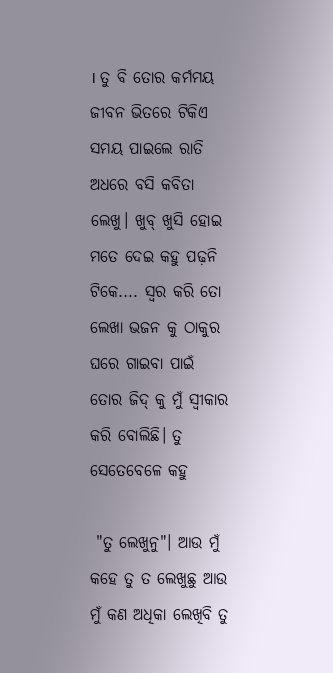। ତୁ ବି ତୋର କର୍ମମୟ ଜୀବନ ଭିତରେ ଟିକିଏ ସମୟ ପାଇଲେ ରାତି ଅଧରେ ବସି କବିତା ଲେଖୁ। ଖୁବ୍ ଖୁସି ହୋଇ ମତେ ଦେଇ କହୁ ପଢ଼ନି ଟିକେ.... ସ୍ଵର କରି ତୋ ଲେଖା ଭଜନ କୁ ଠାକୁର ଘରେ ଗାଇବା ପାଇଁ ତୋର ଜିଦ୍ କୁ ମୁଁ ସ୍ବୀକାର କରି ବୋଲିଛି। ତୁ ସେତେବେଳେ କହୁ

 "ତୁ ଲେଖୁନୁ"। ଆଉ ମୁଁ କହେ ତୁ ତ ଲେଖୁଛୁ ଆଉ ମୁଁ କଣ ଅଧିକା ଲେଖିବି ତୁ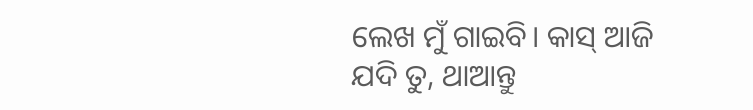ଲେଖ ମୁଁ ଗାଇବି। କାସ୍ ଆଜି ଯଦି ତୁ, ଥାଆନ୍ତୁ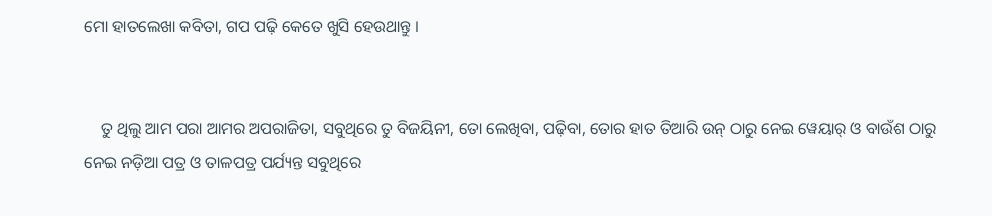ମୋ ହାତଲେଖା କବିତା, ଗପ ପଢ଼ି କେତେ ଖୁସି ହେଉଥାନ୍ତୁ ।


    ତୁ ଥିଲୁ ଆମ ପରା ଆମର ଅପରାଜିତା, ସବୁଥିରେ ତୁ ବିଜୟିନୀ, ତୋ ଲେଖିବା, ପଢ଼ିବା, ତୋର ହାତ ତିଆରି ଉନ୍ ଠାରୁ ନେଇ ୱେୟାର୍ ଓ ବାଉଁଶ ଠାରୁ ନେଇ ନଡ଼ିଆ ପତ୍ର ଓ ତାଳପତ୍ର ପର୍ଯ୍ୟନ୍ତ ସବୁଥିରେ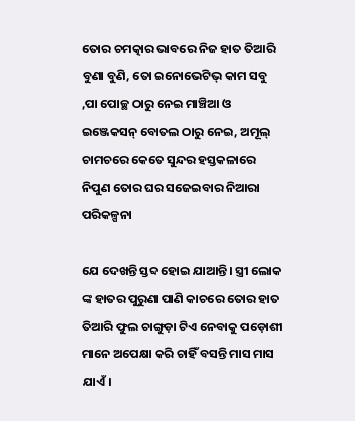ତୋର ଚମତ୍କାର ଭାବରେ ନିଜ ହାତ ତିଆରି ବୁଣା ବୁଣି, ତୋ ଇନୋଭେଟିଭ୍ କାମ ସବୁ ,ପା ପୋଚ୍ଛ ଠାରୁ ନେଇ ମାଞ୍ଚିଆ ଓ ଇଞ୍ଜେକସନ୍ ବୋତଲ ଠାରୁ ନେଇ, ଅମୂଲ୍ ଚାମଚରେ କେତେ ସୁନ୍ଦର ହସ୍ତକଳାରେ ନିପୁଣ ତୋର ଘର ସଜେଇବାର ନିଆରା ପରିକଳ୍ପନା

ଯେ ଦେଖନ୍ତି ସ୍ତବ୍ଦ ହୋଇ ଯାଆନ୍ତି। ସ୍ତ୍ରୀ ଲୋକ ଙ୍କ ହାତର ପୁରୁଣା ପାଣି କାଚରେ ତୋର ହାତ ତିଆରି ଫୁଲ ଚାଙ୍ଗୁଡ଼ା ଟିଏ ନେବାକୁ ପଡ଼ୋଶୀ ମାନେ ଅପେକ୍ଷା କରି ଚାହିଁ ବସନ୍ତି ମାସ ମାସ ଯାଏଁ।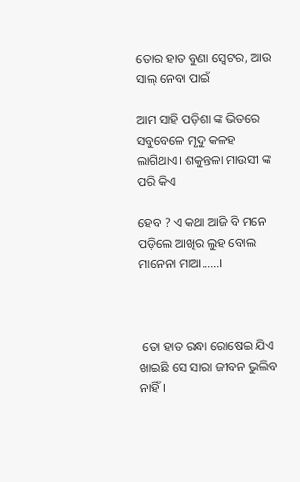ତୋର ହାତ ବୁଣା ସ୍ଵେଟର, ଆଉ ସାଲ୍ ନେବା ପାଇଁ

ଆମ ସାହି ପଡ଼ିଶା ଙ୍କ ଭିତରେ ସବୁବେଳେ ମୃଦୁ କଳହ ଲାଗିଥାଏ। ଶକୁନ୍ତଳା ମାଉସୀ ଙ୍କ ପରି କିଏ

ହେବ ? ଏ କଥା ଆଜି ବି ମନେ ପଡ଼ିଲେ ଆଖିର ଲୁହ ବୋଲ ମାନେନା ମାଆ......।



 ତୋ ହାତ ରନ୍ଧା ରୋଷେଇ ଯିଏ ଖାଇଛି ସେ ସାରା ଜୀବନ ଭୁଲିବ ନାହିଁ।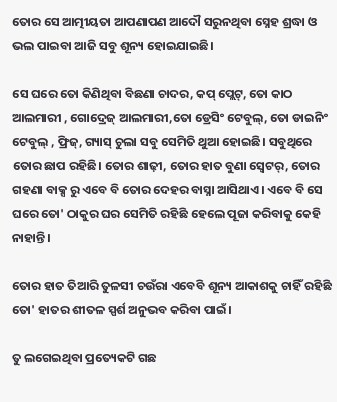ତୋର ସେ ଆତ୍ମୀୟତା ଆପଣାପଣ ଆଦୌ ସରୁନଥିବା ସ୍ନେହ ଶ୍ରଦ୍ଧା ଓ ଭଲ ପାଇବା ଆଜି ସବୁ ଶୂନ୍ୟ ହୋଇଯାଇଛି।

ସେ ଘରେ ତୋ କିଣିଥିବା ବିଛଣା ଚାଦର, କପ୍ ପ୍ଲେଟ୍, ତୋ କାଠ ଆଲମାରୀ , ଗୋଦ୍ରେଜ୍ ଆଲମାରୀ,ତୋ ଡ୍ରେସିଂ ଟେବୁଲ୍, ତୋ ଡାଇନିଂ ଟେବୁଲ୍ , ଫ୍ରିଜ୍, ଗ୍ୟାସ୍ ଚୁଲା ସବୁ ସେମିତି ଥୁଆ ହୋଇଛି। ସବୁଥିରେ ତୋର ଛାପ ରହିଛି। ତୋର ଶାଢ଼ୀ, ତୋର ହାତ ବୁଣା ସ୍ୱେଟର୍, ତୋର ଗହଣା ବାକ୍ସ ରୁ ଏବେ ବି ତୋର ଦେହର ବାସ୍ନା ଆସିଥାଏ। ଏବେ ବି ସେ ଘରେ ତୋ' ଠାକୁର ଘର ସେମିତି ରହିଛି ହେଲେ ପୂଜା କରିବାକୁ କେହି ନାହାନ୍ତି।

ତୋର ହାତ ତିଆରି ତୁଳସୀ ଚଉଁରା ଏବେବି ଶୂନ୍ୟ ଆକାଶକୁ ଚାହିଁ ରହିଛି ତୋ' ହାତର ଶୀତଳ ସ୍ପର୍ଶ ଅନୁଭବ କରିବା ପାଇଁ।

ତୁ ଲଗେଇଥିବା ପ୍ରତ୍ୟେକଟି ଗଛ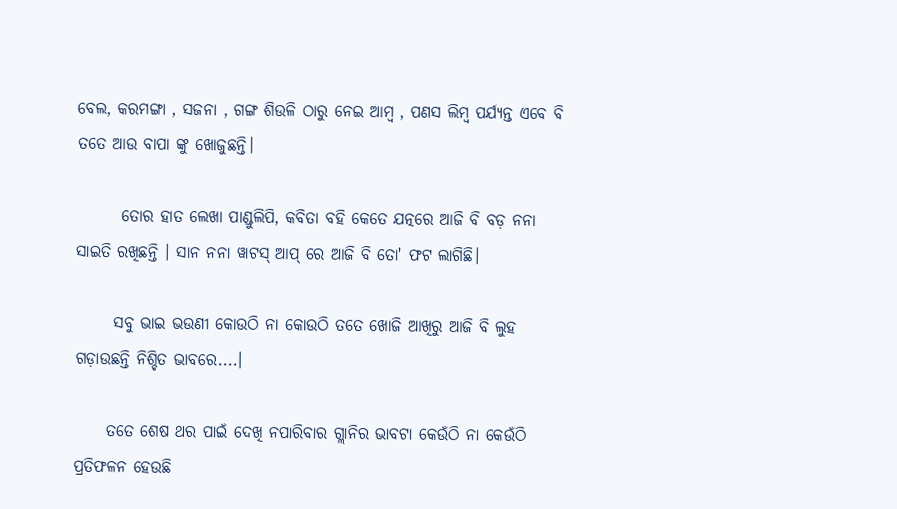ବେଲ, କରମଙ୍ଗା , ସଜନା , ଗଙ୍ଗ ଶିଉଳି ଠାରୁ ନେଇ ଆମ୍ବ , ପଣସ ଲିମ୍ବ ପର୍ଯ୍ୟନ୍ତ ଏବେ ବି ତତେ ଆଉ ବାପା ଙ୍କୁ ଖୋଜୁଛନ୍ତି।

       ତୋର ହାତ ଲେଖା ପାଣ୍ଡୁଲିପି, କବିତା ବହି କେତେ ଯତ୍ନରେ ଆଜି ବି ବଡ଼ ନନା ସାଇତି ରଖିଛନ୍ତି । ସାନ ନନା ୱାଟସ୍ ଆପ୍ ରେ ଆଜି ବି ତୋ' ଫଟ ଲାଗିଛି।

      ସବୁ ଭାଇ ଭଉଣୀ କୋଉଠି ନା କୋଉଠି ତତେ ଖୋଜି ଆଖିରୁ ଆଜି ବି ଲୁହ ଗଡ଼ାଉଛନ୍ତି ନିଶ୍ଚିତ ଭାବରେ....।

     ତତେ ଶେଷ ଥର ପାଇଁ ଦେଖି ନପାରିବାର ଗ୍ଲାନିର ଭାବଟା କେଉଁଠି ନା କେଉଁଠି ପ୍ରତିଫଳନ ହେଉଛି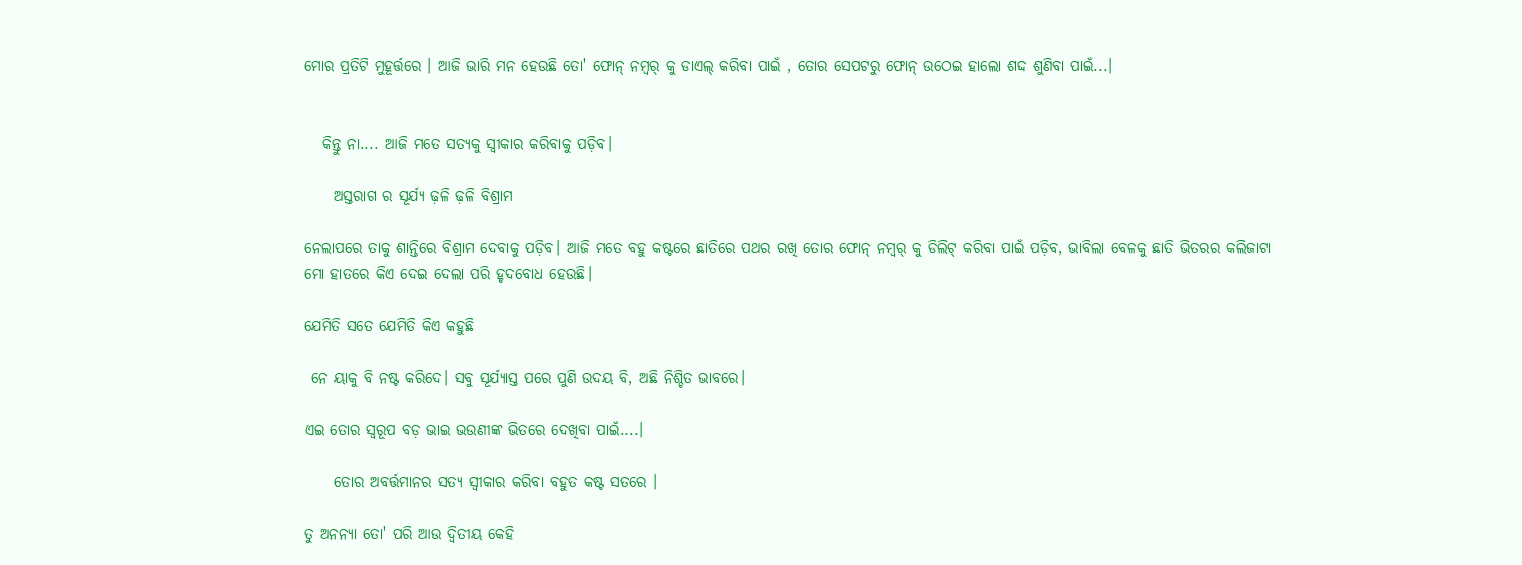ମୋର ପ୍ରତିଟି ମୁହୂର୍ତ୍ତରେ । ଆଜି ଭାରି ମନ ହେଉଛି ତୋ' ଫୋନ୍ ନମ୍ବର୍ କୁ ଡାଏଲ୍ କରିବା ପାଇଁ , ତୋର ସେପଟରୁ ଫୋନ୍ ଉଠେଇ ହାଲୋ ଶଦ୍ଦ ଶୁଣିବା ପାଇଁ...।


   କିନ୍ତୁ ନା.... ଆଜି ମତେ ସତ୍ୟକୁ ସ୍ବୀକାର କରିବାକୁ ପଡ଼ିବ।

     ଅସ୍ତରାଗ ର ସୂର୍ଯ୍ୟ ଢ଼ଳି ଢ଼ଳି ବିଶ୍ରାମ

ନେଲାପରେ ତାକୁ ଶାନ୍ତିରେ ବିଶ୍ରାମ ଦେବାକୁ ପଡ଼ିବ। ଆଜି ମତେ ବହୁ କଷ୍ଟରେ ଛାତିରେ ପଥର ରଖି ତୋର ଫୋନ୍ ନମ୍ୱର୍ କୁ ଡିଲିଟ୍ କରିବା ପାଇଁ ପଡ଼ିବ, ଭାବିଲା ବେଳକୁ ଛାତି ଭିତରର କଲିଜାଟା ମୋ ହାତରେ କିଏ ଦେଇ ଦେଲା ପରି ହୃଦବୋଧ ହେଉଛି।

ଯେମିତି ସତେ ଯେମିତି କିଏ କହୁଛି

 ନେ ୟାକୁ ବି ନଷ୍ଟ କରିଦେ। ସବୁ ସୂର୍ଯ୍ୟାସ୍ତ ପରେ ପୁଣି ଉଦୟ ବି, ଅଛି ନିଶ୍ଚିତ ଭାବରେ।

ଏଇ ତୋର ସ୍ୱରୂପ ବଡ଼ ଭାଇ ଭଉଣୀଙ୍କ ଭିତରେ ଦେଖିବା ପାଇଁ....।

     ତୋର ଅବର୍ତ୍ତମାନର ସତ୍ୟ ସ୍ବୀକାର କରିବା ବହୁତ କଷ୍ଟ ସତରେ ।

ତୁ ଅନନ୍ୟା ତୋ' ପରି ଆଉ ଦ୍ଵିତୀୟ କେହି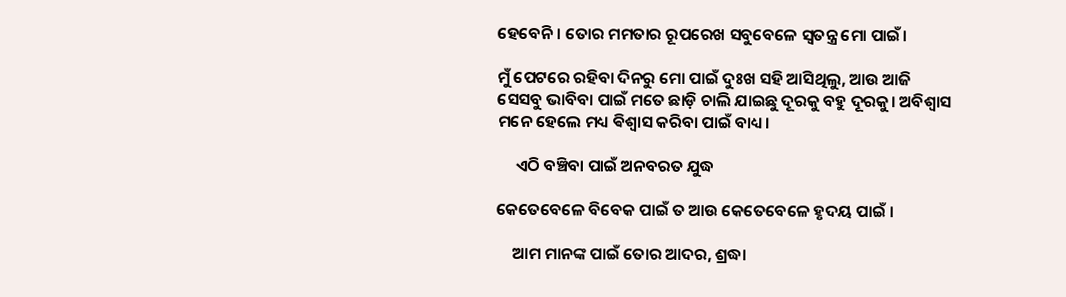ହେବେନି। ତୋର ମମତାର ରୂପରେଖ ସବୁବେଳେ ସ୍ଵତନ୍ତ୍ର ମୋ ପାଇଁ।

ମୁଁ ପେଟରେ ରହିବା ଦିନରୁ ମୋ ପାଇଁ ଦୁଃଖ ସହି ଆସିଥିଲୁ, ଆଉ ଆଜି ସେସବୁ ଭାବିବା ପାଇଁ ମତେ ଛାଡ଼ି ଚାଲି ଯାଇଛୁ ଦୂରକୁ ବହୁ ଦୂରକୁ। ଅବିଶ୍ବାସ ମନେ ହେଲେ ମଧ୍ୟ ଵିଶ୍ଵାସ କରିବା ପାଇଁ ବାଧ୍ୟ।

     ଏଠି ବଞ୍ଚିବା ପାଇଁ ଅନବରତ ଯୁଦ୍ଧ

କେତେବେଳେ ବିବେକ ପାଇଁ ତ ଆଉ କେତେବେଳେ ହୃଦୟ ପାଇଁ ।

    ଆମ ମାନଙ୍କ ପାଇଁ ତୋର ଆଦର, ଶ୍ରଦ୍ଧା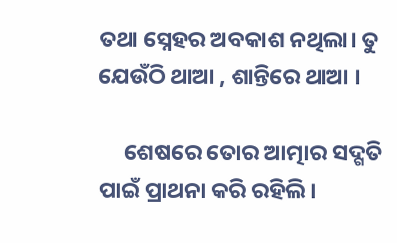ତଥା ସ୍ନେହର ଅବକାଶ ନଥିଲା। ତୁ ଯେଉଁଠି ଥାଆ , ଶାନ୍ତିରେ ଥାଆ ।

     ଶେଷରେ ତୋର ଆତ୍ମାର ସଦ୍ଗତି ପାଇଁ ପ୍ରାଥନା କରି ରହିଲି।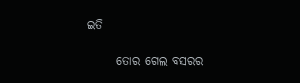ଇତି

      ତୋର ଗେଲ ବସରର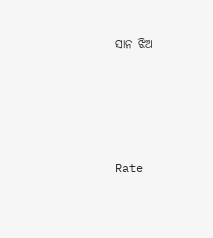ସାନ ଝିଅ







Rate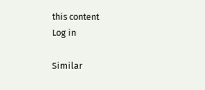this content
Log in

Similar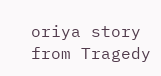oriya story from Tragedy